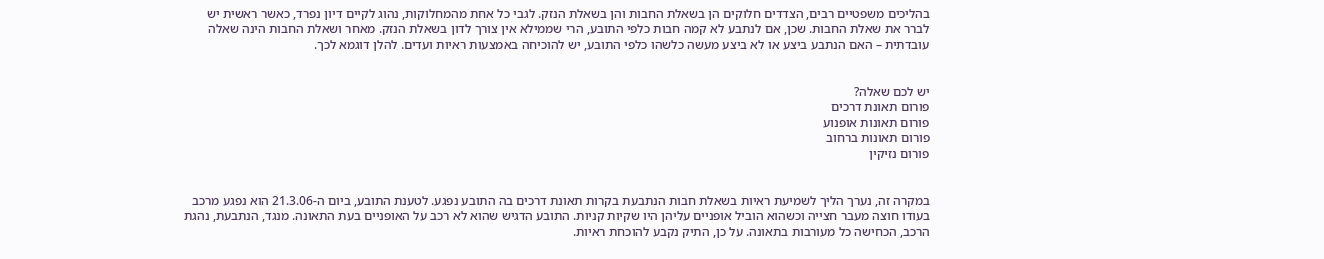בהליכים משפטיים רבים, הצדדים חלוקים הן בשאלת החבות והן בשאלת הנזק. לגבי כל אחת מהמחלוקות, נהוג לקיים דיון נפרד, כאשר ראשית יש לברר את שאלת החבות. שכן, אם לנתבע לא קמה חבות כלפי התובע, הרי שממילא אין צורך לדון בשאלת הנזק. מאחר ושאלת החבות הינה שאלה עובדתית – האם הנתבע ביצע או לא ביצע מעשה כלשהו כלפי התובע, יש להוכיחה באמצעות ראיות ועדים. להלן דוגמא לכך.


יש לכם שאלה?
פורום תאונת דרכים
פורום תאונות אופנוע
פורום תאונות ברחוב
פורום נזיקין


במקרה זה, נערך הליך לשמיעת ראיות בשאלת חבות הנתבעת בקרות תאונת דרכים בה התובע נפגע. לטענת התובע, ביום ה-21.3.06 הוא נפגע מרכב בעודו חוצה מעבר חצייה וכשהוא הוביל אופניים עליהן היו שקיות קניות. התובע הדגיש שהוא לא רכב על האופניים בעת התאונה. מנגד, הנתבעת, נהגת הרכב, הכחישה כל מעורבות בתאונה. על כן, התיק נקבע להוכחת ראיות.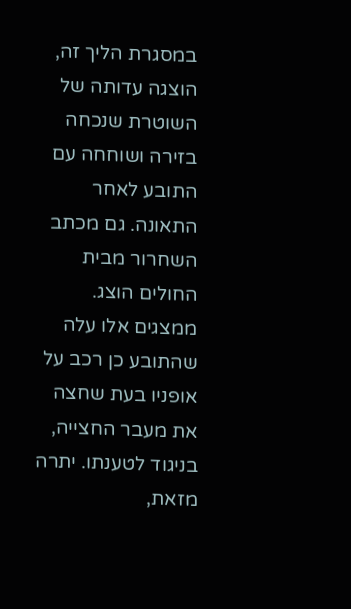במסגרת הליך זה, הוצגה עדותה של השוטרת שנכחה בזירה ושוחחה עם התובע לאחר התאונה. גם מכתב השחרור מבית החולים הוצג. ממצגים אלו עלה שהתובע כן רכב על אופניו בעת שחצה את מעבר החצייה, בניגוד לטענתו. יתרה מזאת,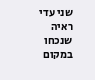שני עדי ראיה שנכחו במקום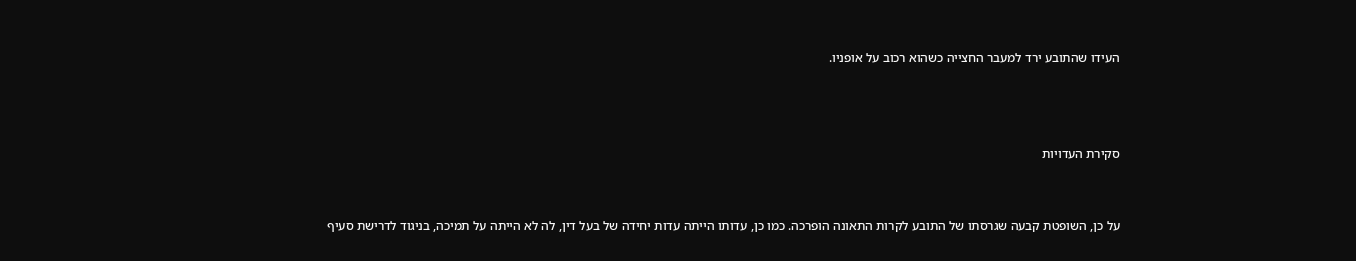העידו שהתובע ירד למעבר החצייה כשהוא רכוב על אופניו.



סקירת העדויות


על כן, השופטת קבעה שגרסתו של התובע לקרות התאונה הופרכה. כמו כן, עדותו הייתה עדות יחידה של בעל דין, לה לא הייתה על תמיכה, בניגוד לדרישת סעיף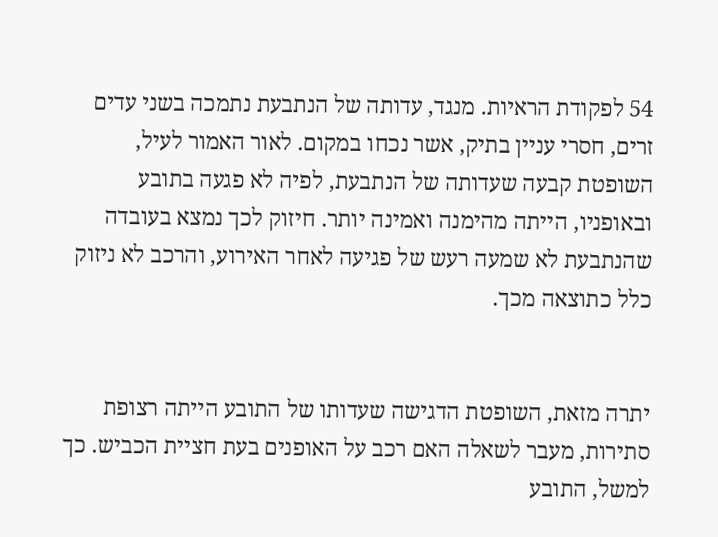54 לפקודת הראיות. מנגד, עדותה של הנתבעת נתמכה בשני עדים זרים, חסרי עניין בתיק, אשר נכחו במקום. לאור האמור לעיל, השופטת קבעה שעדותה של הנתבעת, לפיה לא פגעה בתובע ובאופניו, הייתה מהימנה ואמינה יותר. חיזוק לכך נמצא בעובדה שהנתבעת לא שמעה רעש של פגיעה לאחר האירוע, והרכב לא ניזוק כלל כתוצאה מכך.


יתרה מזאת, השופטת הדגישה שעדותו של התובע הייתה רצופת סתירות, מעבר לשאלה האם רכב על האופנים בעת חציית הכביש. כך למשל, התובע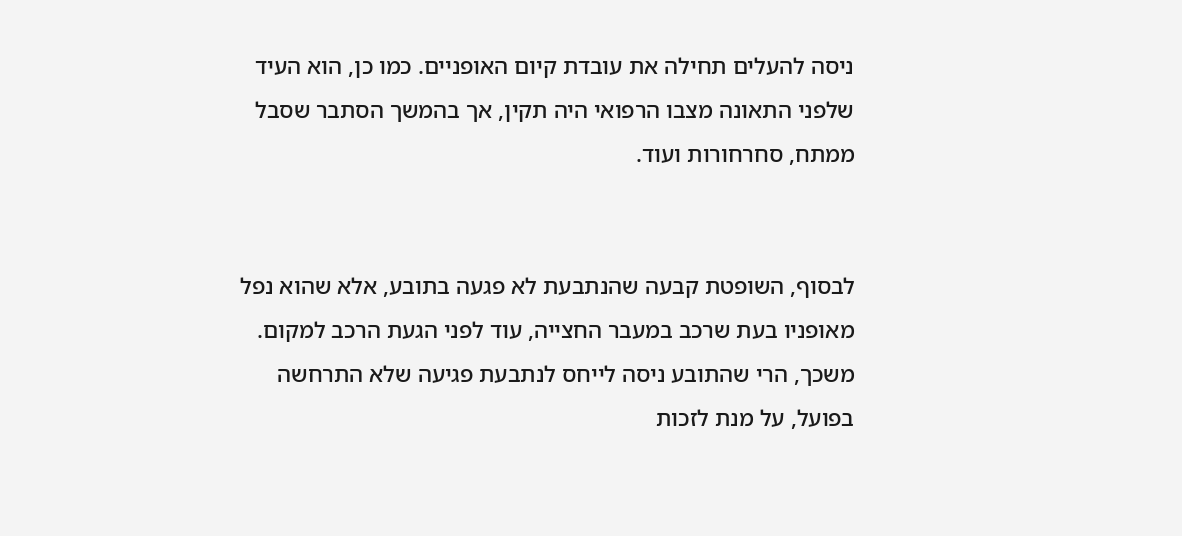ניסה להעלים תחילה את עובדת קיום האופניים. כמו כן, הוא העיד שלפני התאונה מצבו הרפואי היה תקין, אך בהמשך הסתבר שסבל ממתח, סחרחורות ועוד.


לבסוף, השופטת קבעה שהנתבעת לא פגעה בתובע, אלא שהוא נפל מאופניו בעת שרכב במעבר החצייה, עוד לפני הגעת הרכב למקום. משכך, הרי שהתובע ניסה לייחס לנתבעת פגיעה שלא התרחשה בפועל, על מנת לזכות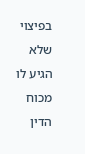בפיצוי שלא הגיע לו מכוח הדין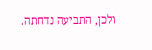ולכן, התביעה נדחתה.